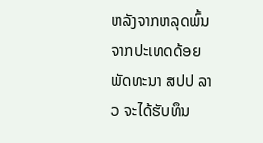ຫລັງຈາກຫລຸດພົ້ນຈາກປະເທດດ້ອຍພັດທະນາ ສປປ ລາວ ຈະໄດ້ຮັບທຶນ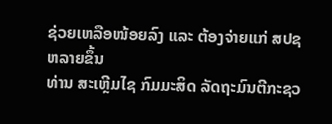ຊ່ວຍເຫລືອໜ້ອຍລົງ ແລະ ຕ້ອງຈ່າຍແກ່ ສປຊ ຫລາຍຂຶ້ນ
ທ່ານ ສະເຫຼີມໄຊ ກົມມະສິດ ລັດຖະມົນຕີກະຊວ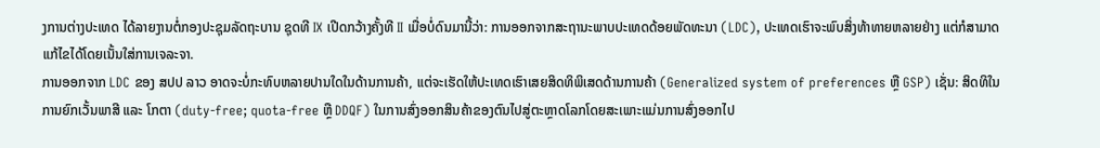ງການຕ່າງປະເທດ ໄດ້ລາຍງານຕໍ່ກອງປະຊຸມລັດຖະບານ ຊຸດທີ IX ເປີດກວ້າງຄັ້ງທີ II ເມື່ອບໍ່ດົນມານີ້ວ່າ: ການອອກຈາກສະຖານະພາບປະເທດດ້ອຍພັດທະນາ (LDC), ປະເທດເຮົາຈະພົບສິ່ງທ້າທາຍຫລາຍຢ່າງ ແຕ່ກໍສາມາດແກ້ໄຂໄດ້ໂດຍເນັ້ນໃສ່ການເຈລະຈາ.
ການອອກຈາກ LDC ຂອງ ສປປ ລາວ ອາດຈະບໍ່ກະທົບຫລາຍປານໃດໃນດ້ານການຄ້າ, ແຕ່ຈະເຮັດໃຫ້ປະເທດເຮົາເສຍສິດທິພິເສດດ້ານການຄ້າ (Generalized system of preferences ຫຼື GSP) ເຊັ່ນ: ສິດທິໃນການຍົກເວັ້ນພາສີ ແລະ ໂກຕາ (duty-free; quota-free ຫຼື DDQF) ໃນການສົ່ງອອກສິນຄ້າຂອງຕົນໄປສູ່ຕະຫຼາດໂລກໂດຍສະເພາະແມ່ນການສົ່ງອອກໄປ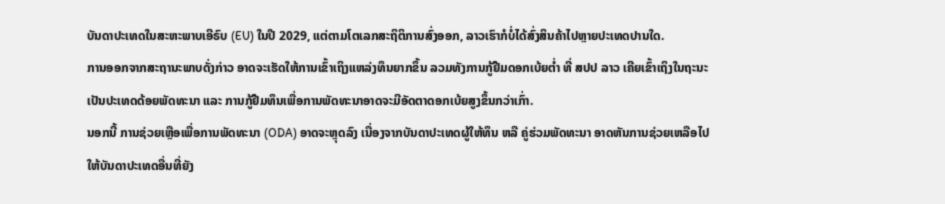ບັນດາປະເທດໃນສະຫະພາບເອີຣົບ (EU) ໃນປີ 2029, ແຕ່ຕາມໂຕເລກສະຖິຕິການສົ່ງອອກ, ລາວເຮົາກໍບໍ່ໄດ້ສົ່ງສິນຄ້າໄປຫຼາຍປະເທດປານໃດ.
ການອອກຈາກສະຖານະພາບດັ່ງກ່າວ ອາດຈະເຮັດໃຫ້ການເຂົ້າເຖິງແຫລ່ງທຶນຍາກຂຶ້ນ ລວມທັງການກູ້ຢືມດອກເບ້ຍຕໍ່າ ທີ່ ສປປ ລາວ ເຄີຍເຂົ້າເຖິງໃນຖະນະເປັນປະເທດດ້ອຍພັດທະນາ ແລະ ການກູ້ຢືມທຶນເພື່ອການພັດທະນາອາດຈະມີອັດຕາດອກເບ້ຍສູງຂຶ້ນກວ່າເກົ່າ.
ນອກນີ້ ການຊ່ວຍເຫຼືອເພື່ອການພັດທະນາ (ODA) ອາດຈະຫຼຸດລົງ ເນື່ອງຈາກບັນດາປະເທດຜູ້ໃຫ້ທຶນ ຫລື ຄູ່ຮ່ວມພັດທະນາ ອາດຫັນການຊ່ວຍເຫລືອໄປໃຫ້ບັນດາປະເທດອື່ນທີ່ຍັງ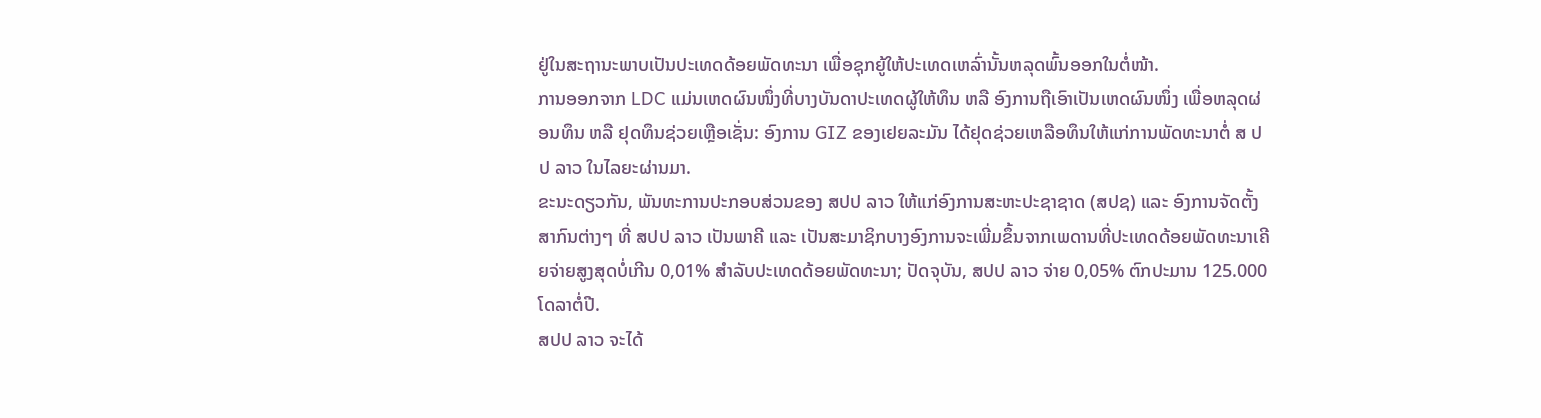ຢູ່ໃນສະຖານະພາບເປັນປະເທດດ້ອຍພັດທະນາ ເພື່ອຊຸກຍູ້ໃຫ້ປະເທດເຫລົ່ານັ້ນຫລຸດພົ້ນອອກໃນຕໍ່ໜ້າ.
ການອອກຈາກ LDC ແມ່ນເຫດຜົນໜຶ່ງທີ່ບາງບັນດາປະເທດຜູ້ໃຫ້ທຶນ ຫລື ອົງການຖືເອົາເປັນເຫດຜົນໜຶ່ງ ເພື່ອຫລຸດຜ່ອນທຶນ ຫລື ຢຸດທຶນຊ່ວຍເຫຼືອເຊັ່ນ: ອົງການ GIZ ຂອງເຢຍລະມັນ ໄດ້ຢຸດຊ່ວຍເຫລືອທຶນໃຫ້ແກ່ການພັດທະນາຕໍ່ ສ ປປ ລາວ ໃນໄລຍະຜ່ານມາ.
ຂະນະດຽວກັນ, ພັນທະການປະກອບສ່ວນຂອງ ສປປ ລາວ ໃຫ້ແກ່ອົງການສະຫະປະຊາຊາດ (ສປຊ) ແລະ ອົງການຈັດຕັ້ງສາກົນຕ່າງໆ ທີ່ ສປປ ລາວ ເປັນພາຄີ ແລະ ເປັນສະມາຊິກບາງອົງການຈະເພີ່ມຂຶ້ນຈາກເພດານທີ່ປະເທດດ້ອຍພັດທະນາເຄີຍຈ່າຍສູງສຸດບໍ່ເກີນ 0,01% ສໍາລັບປະເທດດ້ອຍພັດທະນາ; ປັດຈຸບັນ, ສປປ ລາວ ຈ່າຍ 0,05% ຕົກປະມານ 125.000 ໂດລາຕໍ່ປີ.
ສປປ ລາວ ຈະໄດ້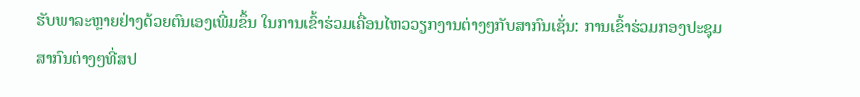ຮັບພາລະຫຼາຍຢ່າງດ້ວຍຕົນເອງເພີ່ມຂຶ້ນ ໃນການເຂົ້າຮ່ວມເຄື່ອນໄຫວວຽກງານຕ່າງໆກັບສາກົນເຊັ່ນ: ການເຂົ້າຮ່ວມກອງປະຊຸມສາກົນຕ່າງໆທີ່ສປ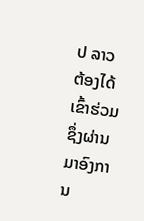ປ ລາວ ຕ້ອງໄດ້ເຂົ້າຮ່ວມ ຊຶ່ງຜ່ານມາອົງການ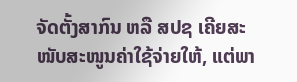ຈັດຕັ້ງສາກົນ ຫລື ສປຊ ເຄີຍສະໜັບສະໜູນຄ່າໃຊ້ຈ່າຍໃຫ້, ແຕ່ພາ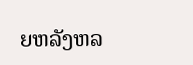ຍຫລັງຫລ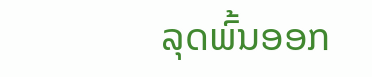ລຸດພົ້ນອອກ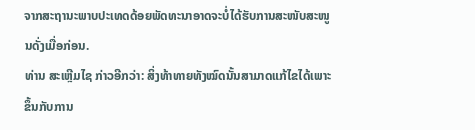ຈາກສະຖານະພາບປະເທດດ້ອຍພັດທະນາອາດຈະບໍ່ໄດ້ຮັບການສະໜັບສະໜູນດັ່ງເມື່ອກ່ອນ.
ທ່ານ ສະເຫຼີມໄຊ ກ່າວອີກວ່າ: ສິ່ງທ້າທາຍທັງໝົດນັ້ນສາມາດແກ້ໄຂໄດ້ເພາະຂຶ້ນກັບການ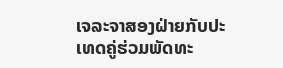ເຈລະຈາສອງຝ່າຍກັບປະເທດຄູ່ຮ່ວມພັດທະ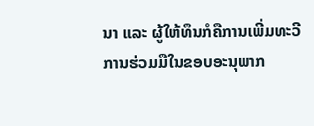ນາ ແລະ ຜູ້ໃຫ້ທຶນກໍຄືການເພີ່ມທະວີການຮ່ວມມືໃນຂອບອະນຸພາກ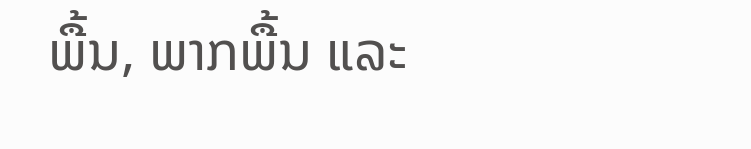ພື້ນ, ພາກພື້ນ ແລະ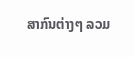ສາກົນຕ່າງໆ ລວມ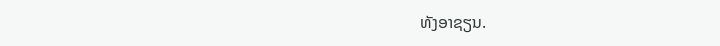ທັງອາຊຽນ.